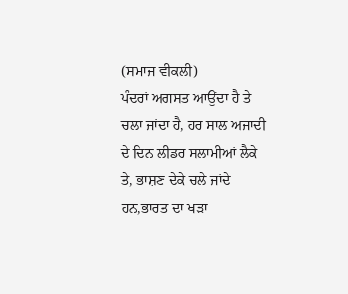(ਸਮਾਜ ਵੀਕਲੀ)
ਪੰਦਰਾਂ ਅਗਸਤ ਆਉਂਦਾ ਹੈ ਤੇ ਚਲਾ ਜਾਂਦਾ ਹੈ, ਹਰ ਸਾਲ ਅਜਾਦੀ ਦੇ ਦਿਨ ਲੀਡਰ ਸਲਾਮੀਆਂ ਲੈਕੇ ਤੇ, ਭਾਸ਼ਣ ਦੇਕੇ ਚਲੇ ਜਾਂਦੇ ਹਨ,ਭਾਰਤ ਦਾ ਖੜਾ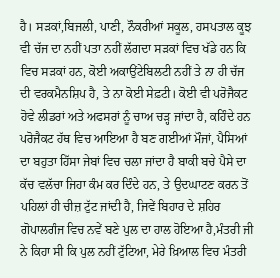ਹੈ। ਸੜਕਾਂ,ਬਿਜਲੀ, ਪਾਣੀ, ਨੌਕਰੀਆਂ ਸਕੂਲ, ਹਸਪਤਾਲ ਕੂਝ ਵੀ ਚੱਜ ਦਾ ਨਹੀਂ ਪਤਾ ਨਹੀਂ ਲੱਗਦਾ ਸੜਕਾਂ ਵਿਚ ਖੱਡੇ ਹਨ ਕਿ ਵਿਚ ਸੜਕਾਂ ਹਨ, ਕੋਈ ਅਕਾਉਂਟੇਬਿਲਟੀ ਨਹੀਂ ਤੇ ਨਾ ਹੀ ਚੱਜ ਦੀ ਵਰਕਮੈਨਸ਼ਿਪ ਹੈ, ਤੇ ਨਾ ਕੋਈ ਸੇਫ਼ਟੀ। ਕੋਈ ਵੀ ਪਰੋਜੈਕਟ ਹੋਵੇ ਲੀਡਰਾਂ ਅਤੇ ਅਫਸਰਾਂ ਨੂੰ ਚਾਅ ਚੜ੍ਹ ਜਾਂਦਾ ਹੈ, ਕਹਿੰਦੇ ਹਨ ਪਰੋਜੈਕਟ ਹੱਥ ਵਿਚ ਆਇਆ ਹੈ ਬਣ ਗਈਆਂ ਮੌਜਾਂ, ਪੈਸਿਆਂ ਦਾ ਬਹੁਤਾ ਹਿੱਸਾ ਜੇਬਾਂ ਵਿਚ ਚਲਾ ਜਾਂਦਾ ਹੈ ਬਾਕੀ ਬਚੇ ਪੈਸੇ ਦਾ ਕੱਚ ਵਲੱਚਾ ਜਿਹਾ ਕੰਮ ਕਰ ਦਿੰਦੇ ਹਨ, ਤੇ ਉਦਘਾਟਣ ਕਰਨ ਤੋਂ ਪਹਿਲਾਂ ਹੀ ਚੀਜ਼ ਟੁੱਟ ਜਾਂਦੀ ਹੈ, ਜਿਵੇਂ ਬਿਹਾਰ ਦੇ ਸ਼ਹਿਰ ਗੋਪਾਲਗੰਜ ਵਿਚ ਨਵੇਂ ਬਣੇ ਪੁਲ ਦਾ ਹਾਲ ਹੋਇਆ ਹੈ,ਮੰਤਰੀ ਜੀ ਨੇ ਕਿਹਾ ਸੀ ਕਿ ਪੁਲ ਨਹੀਂ ਟੁੱਟਿਆ, ਮੇਰੇ ਖ਼ਿਆਲ ਵਿਚ ਮੰਤਰੀ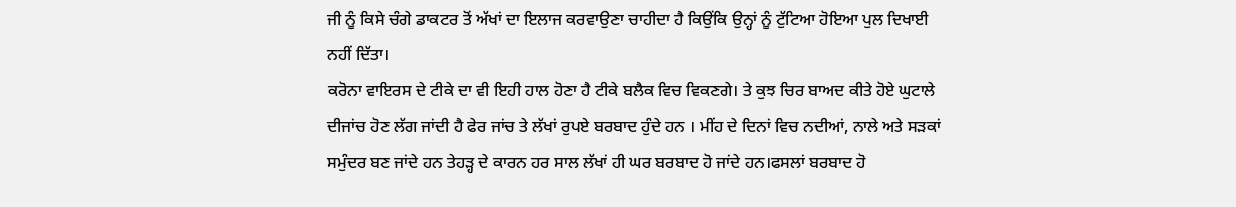ਜੀ ਨੂੰ ਕਿਸੇ ਚੰਗੇ ਡਾਕਟਰ ਤੋਂ ਅੱਖਾਂ ਦਾ ਇਲਾਜ ਕਰਵਾਉਣਾ ਚਾਹੀਦਾ ਹੈ ਕਿਉਂਕਿ ਉਨ੍ਹਾਂ ਨੂੰ ਟੁੱਟਿਆ ਹੋਇਆ ਪੁਲ ਦਿਖਾਈ ਨਹੀਂ ਦਿੱਤਾ।
ਕਰੋਨਾ ਵਾਇਰਸ ਦੇ ਟੀਕੇ ਦਾ ਵੀ ਇਹੀ ਹਾਲ ਹੋਣਾ ਹੈ ਟੀਕੇ ਬਲੈਕ ਵਿਚ ਵਿਕਣਗੇ। ਤੇ ਕੁਝ ਚਿਰ ਬਾਅਦ ਕੀਤੇ ਹੋਏ ਘੁਟਾਲੇ ਦੀਜਾਂਚ ਹੋਣ ਲੱਗ ਜਾਂਦੀ ਹੈ ਫੇਰ ਜਾਂਚ ਤੇ ਲੱਖਾਂ ਰੁਪਏ ਬਰਬਾਦ ਹੁੰਦੇ ਹਨ । ਮੀਂਹ ਦੇ ਦਿਨਾਂ ਵਿਚ ਨਦੀਆਂ, ਨਾਲੇ ਅਤੇ ਸੜਕਾਂ ਸਮੁੰਦਰ ਬਣ ਜਾਂਦੇ ਹਨ ਤੇਹੜ੍ਹ ਦੇ ਕਾਰਨ ਹਰ ਸਾਲ ਲੱਖਾਂ ਹੀ ਘਰ ਬਰਬਾਦ ਹੋ ਜਾਂਦੇ ਹਨ।ਫਸਲਾਂ ਬਰਬਾਦ ਹੋ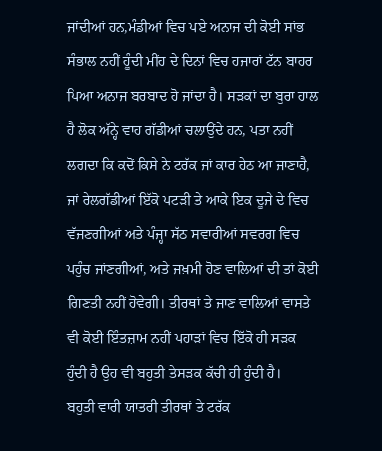ਜਾਂਦੀਆਂ ਹਨ,ਮੰਡੀਆਂ ਵਿਚ ਪਏ ਅਨਾਜ ਦੀ ਕੋਈ ਸਾਂਭ ਸੰਭਾਲ ਨਹੀਂ ਹੂੰਦੀ ਮੀਂਹ ਦੇ ਦਿਨਾਂ ਵਿਚ ਹਜਾਰਾਂ ਟੱਨ ਬਾਹਰ ਪਿਆ ਅਨਾਜ ਬਰਬਾਦ ਹੋ ਜਾਂਦਾ ਹੈ। ਸੜਕਾਂ ਦਾ ਬੁਰਾ ਹਾਲ ਹੈ ਲੋਕ ਅੱਨ੍ਹੇ ਵਾਹ ਗੱਡੀਆਂ ਚਲਾਉਂਦੇ ਹਨ, ਪਤਾ ਨਹੀਂ ਲਗਦਾ ਕਿ ਕਦੋਂ ਕਿਸੇ ਨੇ ਟਰੱਕ ਜਾਂ ਕਾਰ ਹੇਠ ਆ ਜਾਣਾਹੈ, ਜਾਂ ਰੇਲਗੱਡੀਆਂ ਇੱਕੋ ਪਟੜੀ ਤੇ ਆਕੇ ਇਕ ਦੂਜੇ ਦੇ ਵਿਚ ਵੱਜਣਗੀਆਂ ਅਤੇ ਪੰਜ੍ਹਾ ਸੱਠ ਸਵਾਰੀਆਂ ਸਵਰਗ ਵਿਚ ਪਹੁੰਚ ਜਾਂਣਗੀਆਂ, ਅਤੇ ਜਖ਼ਮੀ ਹੋਣ ਵਾਲਿਆਂ ਦੀ ਤਾਂ ਕੋਈ ਗਿਣਤੀ ਨਹੀਂ ਹੋਵੇਗੀ। ਤੀਰਥਾਂ ਤੇ ਜਾਣ ਵਾਲਿਆਂ ਵਾਸਤੇ ਵੀ ਕੋਈ ਇੰਤਜ਼ਾਮ ਨਹੀਂ ਪਹਾੜਾਂ ਵਿਚ ਇੱਕੋ ਹੀ ਸੜਕ ਹੁੰਦੀ ਹੈ ਉਹ ਵੀ ਬਹੁਤੀ ਤੇਸੜਕ ਕੱਚੀ ਹੀ ਹੁੰਦੀ ਹੈ।
ਬਹੁਤੀ ਵਾਰੀ ਯਾਤਰੀ ਤੀਰਥਾਂ ਤੇ ਟਰੱਕ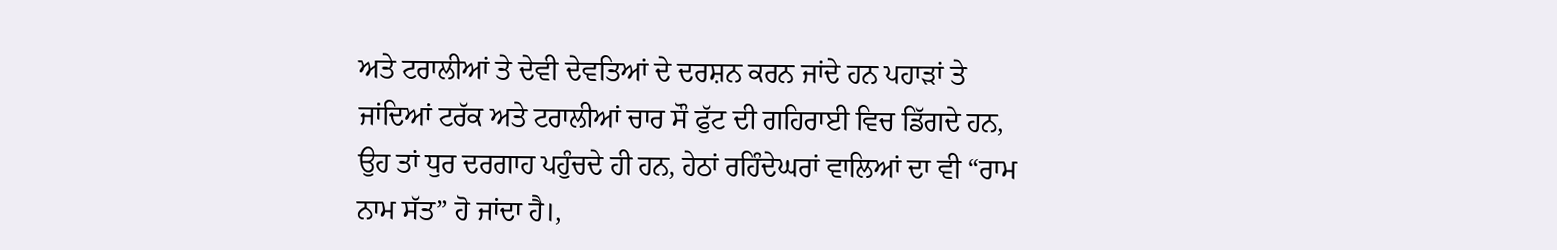ਅਤੇ ਟਰਾਲੀਆਂ ਤੇ ਦੇਵੀ ਦੇਵਤਿਆਂ ਦੇ ਦਰਸ਼ਨ ਕਰਨ ਜਾਂਦੇ ਹਨ ਪਹਾੜਾਂ ਤੇ ਜਾਂਦਿਆਂ ਟਰੱਕ ਅਤੇ ਟਰਾਲੀਆਂ ਚਾਰ ਸੌ ਫੁੱਟ ਦੀ ਗਹਿਰਾਈ ਵਿਚ ਡਿੱਗਦੇ ਹਨ, ਉਹ ਤਾਂ ਧੁਰ ਦਰਗਾਹ ਪਹੁੰਚਦੇ ਹੀ ਹਨ, ਹੇਠਾਂ ਰਹਿੰਦੇਘਰਾਂ ਵਾਲਿਆਂ ਦਾ ਵੀ “ਰਾਮ ਨਾਮ ਸੱਤ” ਹੋ ਜਾਂਦਾ ਹੈ।,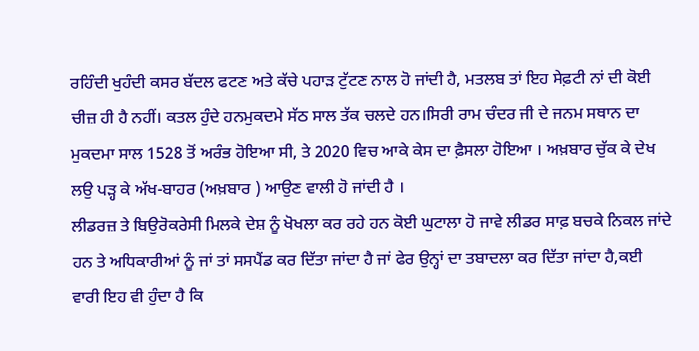ਰਹਿੰਦੀ ਖੁਹੰਦੀ ਕਸਰ ਬੱਦਲ ਫਟਣ ਅਤੇ ਕੱਚੇ ਪਹਾੜ ਟੁੱਟਣ ਨਾਲ ਹੋ ਜਾਂਦੀ ਹੈ, ਮਤਲਬ ਤਾਂ ਇਹ ਸੇਫ਼ਟੀ ਨਾਂ ਦੀ ਕੋਈ ਚੀਜ਼ ਹੀ ਹੈ ਨਹੀਂ। ਕਤਲ ਹੁੰਦੇ ਹਨਮੁਕਦਮੇ ਸੱਠ ਸਾਲ ਤੱਕ ਚਲਦੇ ਹਨ।ਸਿਰੀ ਰਾਮ ਚੰਦਰ ਜੀ ਦੇ ਜਨਮ ਸਥਾਨ ਦਾ ਮੁਕਦਮਾ ਸਾਲ 1528 ਤੋਂ ਅਰੰਭ ਹੋਇਆ ਸੀ, ਤੇ 2020 ਵਿਚ ਆਕੇ ਕੇਸ ਦਾ ਫ਼ੈਸਲਾ ਹੋਇਆ । ਅਖ਼ਬਾਰ ਚੁੱਕ ਕੇ ਦੇਖ ਲਉ ਪੜ੍ਹ ਕੇ ਅੱਖ-ਬਾਹਰ (ਅਖ਼ਬਾਰ ) ਆਉਣ ਵਾਲੀ ਹੋ ਜਾਂਦੀ ਹੈ ।
ਲੀਡਰਜ਼ ਤੇ ਬਿਉਰੋਕਰੇਸੀ ਮਿਲਕੇ ਦੇਸ਼ ਨੂੰ ਖੋਖਲਾ ਕਰ ਰਹੇ ਹਨ ਕੋਈ ਘੁਟਾਲਾ ਹੋ ਜਾਵੇ ਲੀਡਰ ਸਾਫ਼ ਬਚਕੇ ਨਿਕਲ ਜਾਂਦੇ ਹਨ ਤੇ ਅਧਿਕਾਰੀਆਂ ਨੂੰ ਜਾਂ ਤਾਂ ਸਸਪੈਂਡ ਕਰ ਦਿੱਤਾ ਜਾਂਦਾ ਹੈ ਜਾਂ ਫੇਰ ਉਨ੍ਹਾਂ ਦਾ ਤਬਾਦਲਾ ਕਰ ਦਿੱਤਾ ਜਾਂਦਾ ਹੈ,ਕਈ ਵਾਰੀ ਇਹ ਵੀ ਹੁੰਦਾ ਹੈ ਕਿ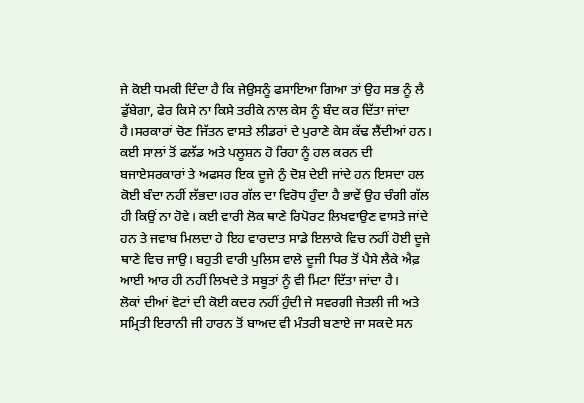ਜੇ ਕੋਈ ਧਮਕੀ ਦਿੰਦਾ ਹੈ ਕਿ ਜੇਉਸਨੂੰ ਫਸਾਇਆ ਗਿਆ ਤਾਂ ਉਹ ਸਭ ਨੂੰ ਲੈ ਡੁੱਬੇਗਾ, ਫੇਰ ਕਿਸੇ ਨਾ ਕਿਸੇ ਤਰੀਕੇ ਨਾਲ ਕੇਸ ਨੂੰ ਬੰਦ ਕਰ ਦਿੱਤਾ ਜਾਂਦਾ ਹੈ।ਸਰਕਾਰਾਂ ਚੋਣ ਜਿੱਤਨ ਵਾਸਤੇ ਲੀਡਰਾਂ ਦੇ ਪੁਰਾਣੇ ਕੇਸ ਕੱਢ ਲੈਂਦੀਆਂ ਹਨ। ਕਈ ਸਾਲਾਂ ਤੋਂ ਫਲੱਡ ਅਤੇ ਪਲੂਸ਼ਨ ਹੋ ਰਿਹਾ ਨੂੰ ਹਲ ਕਰਨ ਦੀ ਬਜਾਏਸਰਕਾਰਾਂ ਤੇ ਅਫਸਰ ਇਕ ਦੂਜੇ ਨੁੰ ਦੋਸ਼ ਦੇਈ ਜਾਂਦੇ ਹਨ ਇਸਦਾ ਹਲ ਕੋਈ ਬੰਦਾ ਨਹੀਂ ਲੱਭਦਾ।ਹਰ ਗੱਲ ਦਾ ਵਿਰੋਧ ਹੁੰਦਾ ਹੈ ਭਾਵੇਂ ਉਹ ਚੰਗੀ ਗੱਲ ਹੀ ਕਿਉਂ ਨਾ ਹੋਵੇ। ਕਈ ਵਾਰੀ ਲੋਕ ਥਾਣੇ ਰਿਪੋਰਟ ਲਿਖਵਾਉਣ ਵਾਸਤੇ ਜਾਂਦੇ ਹਨ ਤੇ ਜਵਾਬ ਮਿਲਦਾ ਹੇ ਇਹ ਵਾਰਦਾਤ ਸਾਡੇ ਇਲਾਕੇ ਵਿਚ ਨਹੀਂ ਹੋਈ ਦੂਜੇ ਥਾਣੇ ਵਿਚ ਜਾਉ। ਬਹੁਤੀ ਵਾਰੀ ਪੁਲਿਸ ਵਾਲੇ ਦੂਜੀ ਧਿਰ ਤੋਂ ਪੈਸੇ ਲੈਕੇ ਐਫ਼ ਆਈ ਆਰ ਹੀ ਨਹੀਂ ਲਿਖਦੇ ਤੇ ਸਬੂਤਾਂ ਨੂੰ ਵੀ ਮਿਟਾ ਦਿੱਤਾ ਜਾਂਦਾ ਹੈ।
ਲੋਕਾਂ ਦੀਆਂ ਵੋਟਾਂ ਦੀ ਕੋਈ ਕਦਰ ਨਹੀਂ ਹੁੰਦੀ ਜੇ ਸਵਰਗੀ ਜੇਤਲੀ ਜੀ ਅਤੇ ਸਮ੍ਰਿਤੀ ਇਰਾਨੀ ਜੀ ਹਾਰਨ ਤੋਂ ਬਾਅਦ ਵੀ ਮੰਤਰੀ ਬਣਾਏ ਜਾ ਸਕਦੇ ਸਨ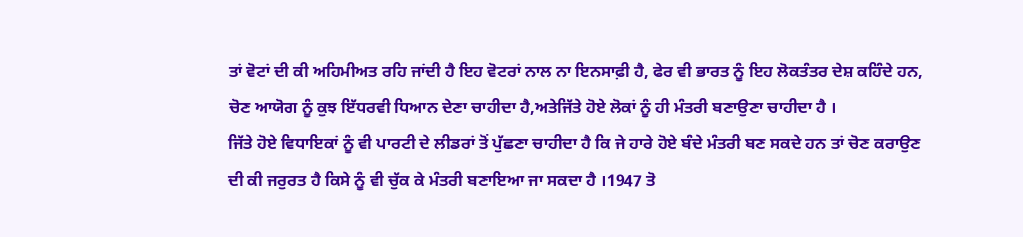ਤਾਂ ਵੋਟਾਂ ਦੀ ਕੀ ਅਹਿਮੀਅਤ ਰਹਿ ਜਾਂਦੀ ਹੈ ਇਹ ਵੋਟਰਾਂ ਨਾਲ ਨਾ ਇਨਸਾਫ਼ੀ ਹੈ, ਫੇਰ ਵੀ ਭਾਰਤ ਨੂੰ ਇਹ ਲੋਕਤੰਤਰ ਦੇਸ਼ ਕਹਿੰਦੇ ਹਨ, ਚੋਣ ਆਯੋਗ ਨੂੰ ਕੁਝ ਇੱਧਰਵੀ ਧਿਆਨ ਦੇਣਾ ਚਾਹੀਦਾ ਹੈ,ਅਤੇਜਿੱਤੇ ਹੋਏ ਲੋਕਾਂ ਨੂੰ ਹੀ ਮੰਤਰੀ ਬਣਾਉਣਾ ਚਾਹੀਦਾ ਹੈ ।
ਜਿੱਤੇ ਹੋਏ ਵਿਧਾਇਕਾਂ ਨੂੰ ਵੀ ਪਾਰਟੀ ਦੇ ਲੀਡਰਾਂ ਤੋਂ ਪੁੱਛਣਾ ਚਾਹੀਦਾ ਹੈ ਕਿ ਜੇ ਹਾਰੇ ਹੋਏ ਬੰਦੇ ਮੰਤਰੀ ਬਣ ਸਕਦੇ ਹਨ ਤਾਂ ਚੋਣ ਕਰਾਉਣ ਦੀ ਕੀ ਜਰੁਰਤ ਹੈ ਕਿਸੇ ਨੂੰ ਵੀ ਚੁੱਕ ਕੇ ਮੰਤਰੀ ਬਣਾਇਆ ਜਾ ਸਕਦਾ ਹੈ ।1947 ਤੋ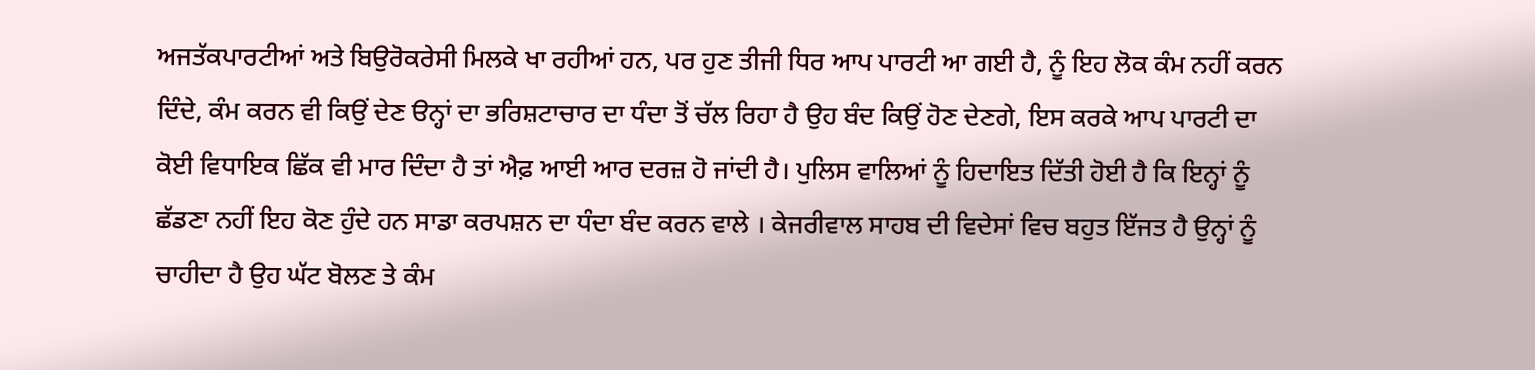ਅਜਤੱਕਪਾਰਟੀਆਂ ਅਤੇ ਬਿਉਰੋਕਰੇਸੀ ਮਿਲਕੇ ਖਾ ਰਹੀਆਂ ਹਨ, ਪਰ ਹੁਣ ਤੀਜੀ ਧਿਰ ਆਪ ਪਾਰਟੀ ਆ ਗਈ ਹੈ, ਨੂੰ ਇਹ ਲੋਕ ਕੰਮ ਨਹੀਂ ਕਰਨ ਦਿੰਦੇ, ਕੰਮ ਕਰਨ ਵੀ ਕਿਉਂ ਦੇਣ ੳਨ੍ਹਾਂ ਦਾ ਭਰਿਸ਼ਟਾਚਾਰ ਦਾ ਧੰਦਾ ਤੋਂ ਚੱਲ ਰਿਹਾ ਹੈ ਉਹ ਬੰਦ ਕਿਉਂ ਹੋਣ ਦੇਣਗੇ, ਇਸ ਕਰਕੇ ਆਪ ਪਾਰਟੀ ਦਾ ਕੋਈ ਵਿਧਾਇਕ ਛਿੱਕ ਵੀ ਮਾਰ ਦਿੰਦਾ ਹੈ ਤਾਂ ਐਫ਼ ਆਈ ਆਰ ਦਰਜ਼ ਹੋ ਜਾਂਦੀ ਹੈ। ਪੁਲਿਸ ਵਾਲਿਆਂ ਨੂੰ ਹਿਦਾਇਤ ਦਿੱਤੀ ਹੋਈ ਹੈ ਕਿ ਇਨ੍ਹਾਂ ਨੂੰ ਛੱਡਣਾ ਨਹੀਂ ਇਹ ਕੋਣ ਹੁੰਦੇ ਹਨ ਸਾਡਾ ਕਰਪਸ਼ਨ ਦਾ ਧੰਦਾ ਬੰਦ ਕਰਨ ਵਾਲੇ । ਕੇਜਰੀਵਾਲ ਸਾਹਬ ਦੀ ਵਿਦੇਸਾਂ ਵਿਚ ਬਹੁਤ ਇੱਜਤ ਹੈ ਉਨ੍ਹਾਂ ਨੂੰ ਚਾਹੀਦਾ ਹੈ ਉਹ ਘੱਟ ਬੋਲਣ ਤੇ ਕੰਮ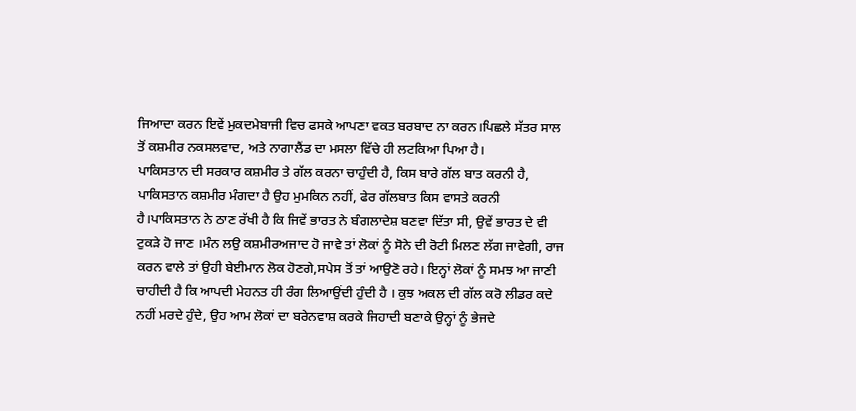ਜਿਆਦਾ ਕਰਨ ਇਵੇਂ ਮੁਕਦਮੇਬਾਜੀ ਵਿਚ ਫਸਕੇ ਆਪਣਾ ਵਕਤ ਬਰਬਾਦ ਨਾ ਕਰਨ।ਪਿਛਲੇ ਸੱਤਰ ਸਾਲ ਤੋਂ ਕਸ਼ਮੀਰ ਨਕਸਲਵਾਦ, ਅਤੇ ਨਾਗਾਲੈਂਡ ਦਾ ਮਸਲਾ ਵਿੱਚੇ ਹੀ ਲਟਕਿਆ ਪਿਆ ਹੈ।
ਪਾਕਿਸਤਾਨ ਦੀ ਸਰਕਾਰ ਕਸ਼ਮੀਰ ਤੇ ਗੱਲ ਕਰਨਾ ਚਾਹੁੰਦੀ ਹੈ, ਕਿਸ ਬਾਰੇ ਗੱਲ ਬਾਤ ਕਰਨੀ ਹੈ, ਪਾਕਿਸਤਾਨ ਕਸ਼ਮੀਰ ਮੰਗਦਾ ਹੈ ਉਹ ਮੁਮਕਿਨ ਨਹੀਂ, ਫੇਰ ਗੱਲਬਾਤ ਕਿਸ ਵਾਸਤੇ ਕਰਨੀ ਹੈ।ਪਾਕਿਸਤਾਨ ਨੇ ਠਾਣ ਰੱਖੀ ਹੈ ਕਿ ਜਿਵੇਂ ਭਾਰਤ ਨੇ ਬੰਗਲਾਦੇਸ਼ ਬਣਵਾ ਦਿੱਤਾ ਸੀ, ਉਵੇਂ ਭਾਰਤ ਦੇ ਵੀ ਟੁਕੜੇ ਹੋ ਜਾਣ ।ਮੰਨ ਲਉ ਕਸ਼ਮੀਰਅਜਾਦ ਹੋ ਜਾਵੇ ਤਾਂ ਲੋਕਾਂ ਨੂੰ ਸੋਨੇ ਦੀ ਰੋਟੀ ਮਿਲਣ ਲੱਗ ਜਾਵੇਗੀ, ਰਾਜ ਕਰਨ ਵਾਲੇ ਤਾਂ ਉਹੀ ਬੇਈਮਾਨ ਲੋਕ ਹੋਣਗੇ,ਸਪੇਸ ਤੋਂ ਤਾਂ ਆਉਣੋ ਰਹੇ। ਇਨ੍ਹਾਂ ਲੋਕਾਂ ਨੂੰ ਸਮਝ ਆ ਜਾਣੀ ਚਾਹੀਦੀ ਹੈ ਕਿ ਆਪਦੀ ਮੇਹਨਤ ਹੀ ਰੰਗ ਲਿਆਉਂਦੀ ਹੁੰਦੀ ਹੈ । ਕੁਝ ਅਕਲ ਦੀ ਗੱਲ ਕਰੋ ਲੀਡਰ ਕਦੇ ਨਹੀਂ ਮਰਦੇ ਹੁੰਦੇ, ਉਹ ਆਮ ਲੋਕਾਂ ਦਾ ਬਰੇਨਵਾਸ਼ ਕਰਕੇ ਜਿਹਾਦੀ ਬਣਾਕੇ ਉਨ੍ਹਾਂ ਨੂੰ ਭੇਜਦੇ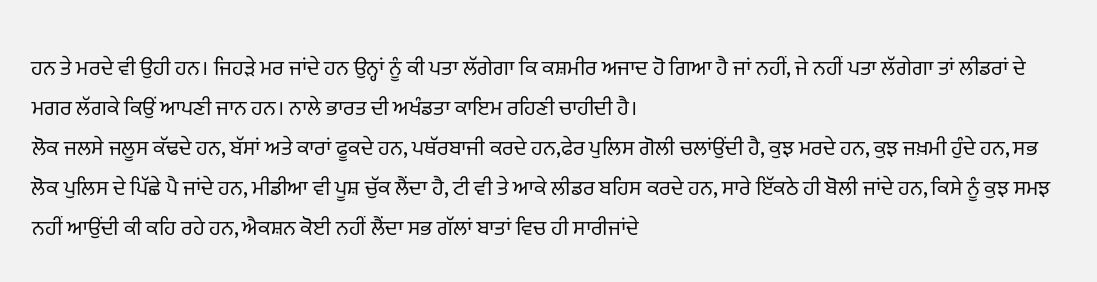ਹਨ ਤੇ ਮਰਦੇ ਵੀ ਉਹੀ ਹਨ। ਜਿਹੜੇ ਮਰ ਜਾਂਦੇ ਹਨ ਉਨ੍ਹਾਂ ਨੂੰ ਕੀ ਪਤਾ ਲੱਗੇਗਾ ਕਿ ਕਸ਼ਮੀਰ ਅਜਾਦ ਹੋ ਗਿਆ ਹੈ ਜਾਂ ਨਹੀਂ, ਜੇ ਨਹੀਂ ਪਤਾ ਲੱਗੇਗਾ ਤਾਂ ਲੀਡਰਾਂ ਦੇ ਮਗਰ ਲੱਗਕੇ ਕਿਉਂ ਆਪਣੀ ਜਾਨ ਹਨ। ਨਾਲੇ ਭਾਰਤ ਦੀ ਅਖੰਡਤਾ ਕਾਇਮ ਰਹਿਣੀ ਚਾਹੀਦੀ ਹੈ।
ਲੋਕ ਜਲਸੇ ਜਲੂਸ ਕੱਢਦੇ ਹਨ, ਬੱਸਾਂ ਅਤੇ ਕਾਰਾਂ ਫੂਕਦੇ ਹਨ, ਪਥੱਰਬਾਜੀ ਕਰਦੇ ਹਨ,ਫੇਰ ਪੁਲਿਸ ਗੋਲੀ ਚਲਾਂਉਂਦੀ ਹੈ, ਕੁਝ ਮਰਦੇ ਹਨ, ਕੁਝ ਜਖ਼ਮੀ ਹੁੰਦੇ ਹਨ, ਸਭ ਲੋਕ ਪੁਲਿਸ ਦੇ ਪਿੱਛੇ ਪੈ ਜਾਂਦੇ ਹਨ, ਮੀਡੀਆ ਵੀ ਪੂਸ਼ ਚੁੱਕ ਲੈਂਦਾ ਹੈ, ਟੀ ਵੀ ਤੇ ਆਕੇ ਲੀਡਰ ਬਹਿਸ ਕਰਦੇ ਹਨ, ਸਾਰੇ ਇੱਕਠੇ ਹੀ ਬੋਲੀ ਜਾਂਦੇ ਹਨ, ਕਿਸੇ ਨੂੰ ਕੁਝ ਸਮਝ ਨਹੀਂ ਆਉਂਦੀ ਕੀ ਕਹਿ ਰਹੇ ਹਨ, ਐਕਸ਼ਨ ਕੋਈ ਨਹੀਂ ਲੈਂਦਾ ਸਭ ਗੱਲਾਂ ਬਾਤਾਂ ਵਿਚ ਹੀ ਸਾਰੀਜਾਂਦੇ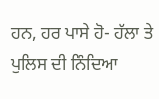ਹਨ, ਹਰ ਪਾਸੇ ਹੋ- ਹੱਲਾ ਤੇ ਪੁਲਿਸ ਦੀ ਨਿੰਦਿਆ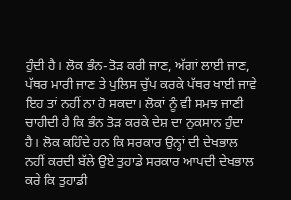ਹੁੰਦੀ ਹੈ। ਲੋਕ ਭੰਨ-ਤੋੜ ਕਰੀ ਜਾਣ, ਅੱਗਾਂ ਲਾਈ ਜਾਣ, ਪੱਥਰ ਮਾਰੀ ਜਾਣ ਤੇ ਪੁਲਿਸ ਚੁੱਪ ਕਰਕੇ ਪੱਥਰ ਖਾਈ ਜਾਵੇ ਇਹ ਤਾਂ ਨਹੀਂ ਨਾ ਹੋ ਸਕਦਾ। ਲੋਕਾਂ ਨੂੰ ਵੀ ਸਮਝ ਜਾਣੀ ਚਾਹੀਦੀ ਹੈ ਕਿ ਭੰਨ ਤੋੜ ਕਰਕੇ ਦੇਸ਼ ਦਾ ਨੁਕਸਾਨ ਹੁੰਦਾ ਹੈ। ਲੋਕ ਕਹਿੰਦੇ ਹਨ ਕਿ ਸਰਕਾਰ ਉਨ੍ਹਾਂ ਦੀ ਦੇਖਭਾਲ ਨਹੀਂ ਕਰਦੀ ਬੱਲੇ ਉਏ ਤੁਹਾਡੇ ਸਰਕਾਰ ਆਪਦੀ ਦੇਖਭਾਲ ਕਰੇ ਕਿ ਤੁਹਾਡੀ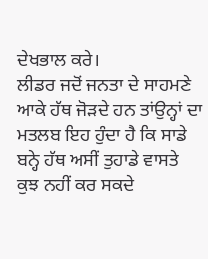ਦੇਖਭਾਲ ਕਰੇ।
ਲੀਡਰ ਜਦੋਂ ਜਨਤਾ ਦੇ ਸਾਹਮਣੇ ਆਕੇ ਹੱਥ ਜੋੜਦੇ ਹਨ ਤਾਂਉਨ੍ਹਾਂ ਦਾ ਮਤਲਬ ਇਹ ਹੁੰਦਾ ਹੈ ਕਿ ਸਾਡੇ ਬਨ੍ਹੇ ਹੱਥ ਅਸੀਂ ਤੁਹਾਡੇ ਵਾਸਤੇ ਕੁਝ ਨਹੀਂ ਕਰ ਸਕਦੇ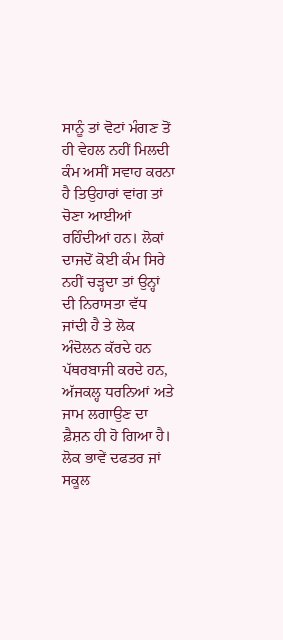ਸਾਨੂੰ ਤਾਂ ਵੋਟਾਂ ਮੰਗਣ ਤੋਂ ਹੀ ਵੇਹਲ ਨਹੀਂ ਮਿਲਦੀ ਕੰਮ ਅਸੀਂ ਸਵਾਹ ਕਰਨਾ ਹੈ ਤਿਉਹਾਰਾਂ ਵਾਂਗ ਤਾਂ ਚੋਣਾ ਆਈਆਂ ਰਹਿੰਦੀਆਂ ਹਨ। ਲੋਕਾਂ ਦਾਜਦੋਂ ਕੋਈ ਕੰਮ ਸਿਰੇ ਨਹੀਂ ਚੜ੍ਹਦਾ ਤਾਂ ਉਨ੍ਹਾਂ ਦੀ ਨਿਰਾਸਤਾ ਵੱਧ ਜਾਂਦੀ ਹੈ ਤੇ ਲੋਕ ਅੰਦੋਲਨ ਕੱਰਦੇ ਹਨ ਪੱਥਰਬਾਜੀ ਕਰਦੇ ਹਨ, ਅੱਜਕਲ੍ਹ ਧਰਨਿਆਂ ਅਤੇ ਜਾਮ ਲਗਾਉਣ ਦਾ ਫ਼ੈਸ਼ਨ ਹੀ ਹੋ ਗਿਆ ਹੈ। ਲੋਕ ਭਾਵੇਂ ਦਫਤਰ ਜਾਂ ਸਕੂਲ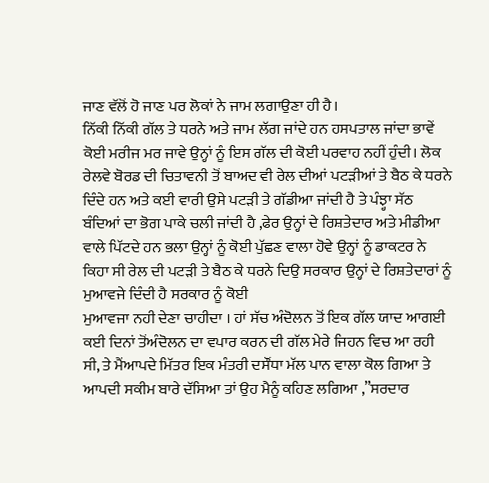ਜਾਣ ਵੱਲੋਂ ਹੋ ਜਾਣ ਪਰ ਲੋਕਾਂ ਨੇ ਜਾਮ ਲਗਾਉਣਾ ਹੀ ਹੈ।
ਨਿੱਕੀ ਨਿੱਕੀ ਗੱਲ ਤੇ ਧਰਨੇ ਅਤੇ ਜਾਮ ਲੱਗ ਜਾਂਦੇ ਹਨ ਹਸਪਤਾਲ ਜਾਂਦਾ ਭਾਵੇਂ ਕੋਈ ਮਰੀਜ ਮਰ ਜਾਵੇ ਉਨ੍ਹਾਂ ਨੂੰ ਇਸ ਗੱਲ ਦੀ ਕੋਈ ਪਰਵਾਹ ਨਹੀਂ ਹੁੰਦੀ। ਲੋਕ ਰੇਲਵੇ ਬੋਰਡ ਦੀ ਚਿਤਾਵਨੀ ਤੋਂ ਬਾਅਦ ਵੀ ਰੇਲ ਦੀਆਂ ਪਟੜੀਆਂ ਤੇ ਬੈਠ ਕੇ ਧਰਨੇ ਦਿੰਦੇ ਹਨ ਅਤੇ ਕਈ ਵਾਰੀ ਉਸੇ ਪਟੜੀ ਤੇ ਗੱਡੀਆ ਜਾਂਦੀ ਹੈ ਤੇ ਪੰਝ੍ਹਾ ਸੱਠ ਬੰਦਿਆਂ ਦਾ ਭੋਗ ਪਾਕੇ ਚਲੀ ਜਾਂਦੀ ਹੈ ,ਫੇਰ ਉਨ੍ਹਾਂ ਦੇ ਰਿਸ਼ਤੇਦਾਰ ਅਤੇ ਮੀਡੀਆ ਵਾਲੇ ਪਿੱਟਦੇ ਹਨ ਭਲਾ ਉਨ੍ਹਾਂ ਨੂੰ ਕੋਈ ਪੁੱਛਣ ਵਾਲਾ ਹੋਵੇ ਉਨ੍ਹਾਂ ਨੂੰ ਡਾਕਟਰ ਨੇ ਕਿਹਾ ਸੀ ਰੇਲ ਦੀ ਪਟੜੀ ਤੇ ਬੈਠ ਕੇ ਧਰਨੇ ਦਿਉ ਸਰਕਾਰ ਉਨ੍ਹਾਂ ਦੇ ਰਿਸ਼ਤੇਦਾਰਾਂ ਨੂੰ ਮੁਆਵਜੇ ਦਿੰਦੀ ਹੈ ਸਰਕਾਰ ਨੂੰ ਕੋਈ
ਮੁਆਵਜਾ ਨਹੀ ਦੇਣਾ ਚਾਹੀਦਾ । ਹਾਂ ਸੱਚ ਅੰਦੋਲਨ ਤੋਂ ਇਕ ਗੱਲ ਯਾਦ ਆਗਈ ਕਈ ਦਿਨਾਂ ਤੋਂਅੰਦੋਲਨ ਦਾ ਵਪਾਰ ਕਰਨ ਦੀ ਗੱਲ ਮੇਰੇ ਜਿਹਨ ਵਿਚ ਆ ਰਹੀ ਸੀ, ਤੇ ਮੈਂਆਪਦੇ ਮਿੱਤਰ ਇਕ ਮੰਤਰੀ ਦਸੌਂਧਾ ਮੱਲ ਪਾਨ ਵਾਲਾ ਕੋਲ ਗਿਆ ਤੇ ਆਪਦੀ ਸਕੀਮ ਬਾਰੇ ਦੱਸਿਆ ਤਾਂ ਉਹ ਮੈਨੂੰ ਕਹਿਣ ਲਗਿਆ ,”ਸਰਦਾਰ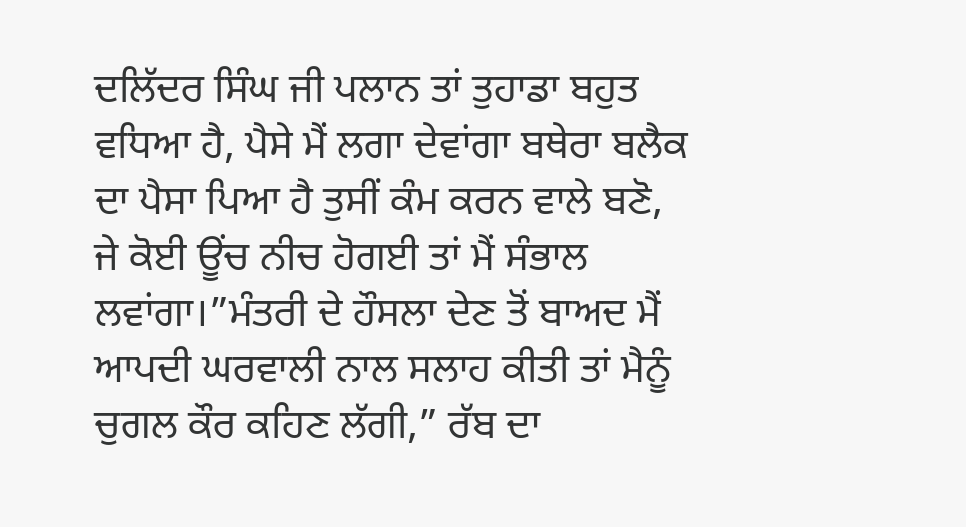ਦਲਿੱਦਰ ਸਿੰਘ ਜੀ ਪਲਾਨ ਤਾਂ ਤੁਹਾਡਾ ਬਹੁਤ ਵਧਿਆ ਹੈ, ਪੈਸੇ ਮੈਂ ਲਗਾ ਦੇਵਾਂਗਾ ਬਥੇਰਾ ਬਲੈਕ ਦਾ ਪੈਸਾ ਪਿਆ ਹੈ ਤੁਸੀਂ ਕੰਮ ਕਰਨ ਵਾਲੇ ਬਣੋ, ਜੇ ਕੋਈ ਊਂਚ ਨੀਚ ਹੋਗਈ ਤਾਂ ਮੈਂ ਸੰਭਾਲ ਲਵਾਂਗਾ।”ਮੰਤਰੀ ਦੇ ਹੌਸਲਾ ਦੇਣ ਤੋਂ ਬਾਅਦ ਮੈਂ ਆਪਦੀ ਘਰਵਾਲੀ ਨਾਲ ਸਲਾਹ ਕੀਤੀ ਤਾਂ ਮੈਨੂੰ ਚੁਗਲ ਕੌਰ ਕਹਿਣ ਲੱਗੀ,” ਰੱਬ ਦਾ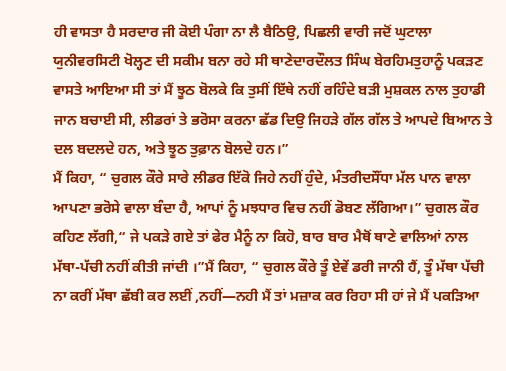ਹੀ ਵਾਸਤਾ ਹੈ ਸਰਦਾਰ ਜੀ ਕੋਈ ਪੰਗਾ ਨਾ ਲੈ ਬੈਠਿਉ, ਪਿਛਲੀ ਵਾਰੀ ਜਦੋਂ ਘੁਟਾਲਾ ਯੁਨੀਵਰਸਿਟੀ ਖੋਲ੍ਹਣ ਦੀ ਸਕੀਮ ਬਨਾ ਰਹੇ ਸੀ ਥਾਣੇਦਾਰਦੌਲਤ ਸਿੰਘ ਬੇਰਹਿਮਤੁਹਾਨੂੰ ਪਕੜਣ ਵਾਸਤੇ ਆਇਆ ਸੀ ਤਾਂ ਮੈਂ ਝੂਠ ਬੋਲਕੇ ਕਿ ਤੁਸੀਂ ਇੱਥੇ ਨਹੀਂ ਰਹਿੰਦੇ ਬੜੀ ਮੁਸ਼ਕਲ ਨਾਲ ਤੁਹਾਡੀ ਜਾਨ ਬਚਾਈ ਸੀ, ਲੀਡਰਾਂ ਤੇ ਭਰੋਸਾ ਕਰਨਾ ਛੱਡ ਦਿਉ ਜਿਹੜੇ ਗੱਲ ਗੱਲ ਤੇ ਆਪਦੇ ਬਿਆਨ ਤੇ ਦਲ ਬਦਲਦੇ ਹਨ, ਅਤੇ ਝੂਠ ਤੁਫ਼ਾਨ ਬੋਲਦੇ ਹਨ।”
ਮੈਂ ਕਿਹਾ, “ ਚੁਗਲ ਕੌਰੇ ਸਾਰੇ ਲੀਡਰ ਇੱਕੋ ਜਿਹੇ ਨਹੀਂ ਹੁੰਦੇ, ਮੰਤਰੀਦਸੌਂਧਾ ਮੱਲ ਪਾਨ ਵਾਲਾ ਆਪਣਾ ਭਰੋਸੇ ਵਾਲਾ ਬੰਦਾ ਹੈ, ਆਪਾਂ ਨੂੰ ਮਝਧਾਰ ਵਿਚ ਨਹੀਂ ਡੋਬਣ ਲੱਗਿਆ।” ਚੁਗਲ ਕੌਰ ਕਹਿਣ ਲੱਗੀ,“ ਜੇ ਪਕੜੇ ਗਏ ਤਾਂ ਫੇਰ ਮੈਨੂੰ ਨਾ ਕਿਹੋ, ਬਾਰ ਬਾਰ ਮੈਥੋਂ ਥਾਣੇ ਵਾਲਿਆਂ ਨਾਲ ਮੱਥਾ-ਪੱਚੀ ਨਹੀਂ ਕੀਤੀ ਜਾਂਦੀ ।”ਮੈਂ ਕਿਹਾ, “ ਚੁਗਲ ਕੌਰੇ ਤੂੰ ਏਵੇਂ ਡਰੀ ਜਾਨੀ ਹੈਂ, ਤੂੰ ਮੱਥਾ ਪੱਚੀ ਨਾ ਕਰੀਂ ਮੱਥਾ ਛੱਬੀ ਕਰ ਲਈਂ ,ਨਹੀਂ—ਨਹੀ ਮੈਂ ਤਾਂ ਮਜ਼ਾਕ ਕਰ ਰਿਹਾ ਸੀ ਹਾਂ ਜੇ ਮੈਂ ਪਕੜਿਆ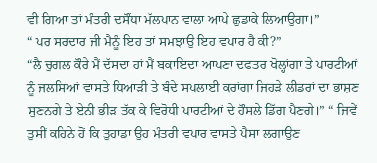ਵੀ ਗਿਆ ਤਾਂ ਮੰਤਰੀ ਦਸੌਂਧਾ ਮੱਲਪਾਨ ਵਾਲਾ ਆਪੇ ਛੁਡਾਕੇ ਲਿਆਉਗਾ।”
“ ਪਰ ਸਰਦਾਰ ਜੀ ਮੈਨੂੰ ਇਹ ਤਾਂ ਸਮਝਾਉ ਇਹ ਵਪਾਰ ਹੈ ਕੀ?”
“ਲੈ ਚੁਗਲ ਕੌਰੇ ਮੈਂ ਦੱਸਦਾ ਹਾਂ ਮੈਂ ਬਕਾਇਦਾ ਆਪਣਾ ਦਫਤਰ ਖੋਲ੍ਹਾਂਗਾ ਤੇ ਪਾਰਟੀਆਂ ਨੂੰ ਜਲਸਿਆਂ ਵਾਸਤੇ ਧਿਆੜੀ ਤੇ ਬੰਦੇ ਸਪਲਾਈ ਕਰਾਂਗਾ ਜਿਹੜੇ ਲੀਡਰਾਂ ਦਾ ਭਾਸ਼ਣ ਸੁਣਨਗੇ ਤੇ ਏਨੀ ਭੀੜ ਤੱਕ ਕੇ ਵਿਰੋਧੀ ਪਾਰਟੀਆਂ ਦੇ ਹੌਸਲੇ ਡਿੱਗ ਪੈਣਗੇ।” “ ਜਿਵੇਂ ਤੁਸੀਂ ਕਹਿਨੇ ਹੋਂ ਕਿ ਤੁਹਾਡਾ ਉਹ ਮੰਤਰੀ ਵਪਾਰ ਵਾਸਤੇ ਪੈਸਾ ਲਗਾਉਣ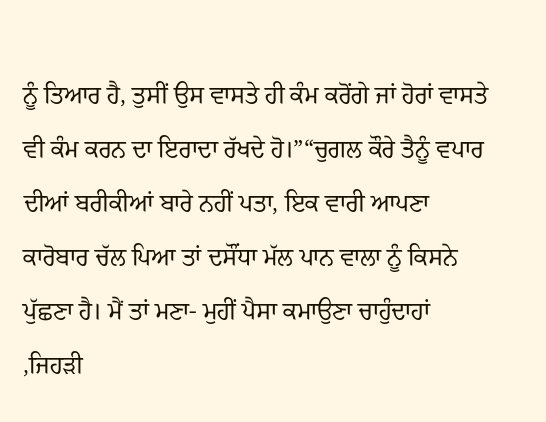ਨੂੰ ਤਿਆਰ ਹੈ, ਤੁਸੀਂ ਉਸ ਵਾਸਤੇ ਹੀ ਕੰਮ ਕਰੋਂਗੇ ਜਾਂ ਹੋਰਾਂ ਵਾਸਤੇ ਵੀ ਕੰਮ ਕਰਨ ਦਾ ਇਰਾਦਾ ਰੱਖਦੇ ਹੋ।”“ਚੁਗਲ ਕੌਰੇ ਤੈਨੂੰ ਵਪਾਰ ਦੀਆਂ ਬਰੀਕੀਆਂ ਬਾਰੇ ਨਹੀਂ ਪਤਾ, ਇਕ ਵਾਰੀ ਆਪਣਾ ਕਾਰੋਬਾਰ ਚੱਲ ਪਿਆ ਤਾਂ ਦਸੌਂਧਾ ਮੱਲ ਪਾਨ ਵਾਲਾ ਨੂੰ ਕਿਸਨੇ ਪੁੱਛਣਾ ਹੈ। ਮੈਂ ਤਾਂ ਮਣਾ- ਮੁਹੀਂ ਪੈਸਾ ਕਮਾਉਣਾ ਚਾਹੁੰਦਾਹਾਂ ,ਜਿਹੜੀ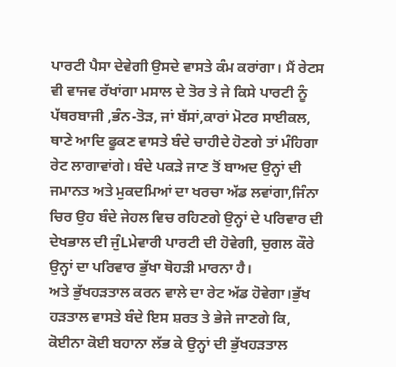ਪਾਰਟੀ ਪੈਸਾ ਦੇਵੇਗੀ ਉਸਦੇ ਵਾਸਤੇ ਕੰਮ ਕਰਾਂਗਾ। ਮੈਂ ਰੇਟਸ ਵੀ ਵਾਜਵ ਰੱਖਾਂਗਾ ਮਸਾਲ ਦੇ ਤੋਰ ਤੇ ਜੇ ਕਿਸੇ ਪਾਰਟੀ ਨੂੰ ਪੱਥਰਬਾਜੀ ,ਭੰਨ-ਤੋੜ, ਜਾਂ ਬੱਸਾਂ,ਕਾਰਾਂ ਮੋਟਰ ਸਾਈਕਲ, ਥਾਣੇ ਆਦਿ ਫੂਕਣ ਵਾਸਤੇ ਬੰਦੇ ਚਾਹੀਦੇ ਹੋਣਗੇ ਤਾਂ ਮੰਹਿਗਾ ਰੇਟ ਲਾਗਾਵਾਂਗੇ। ਬੰਦੇ ਪਕੜੇ ਜਾਣ ਤੋਂ ਬਾਅਦ ਉਨ੍ਹਾਂ ਦੀ ਜਮਾਨਤ ਅਤੇ ਮੁਕਦਮਿਆਂ ਦਾ ਖਰਚਾ ਅੱਡ ਲਵਾਂਗਾ,ਜਿੰਨਾ ਚਿਰ ਉਹ ਬੰਦੇ ਜੇਹਲ ਵਿਚ ਰਹਿਣਗੇ ਉਨ੍ਹਾਂ ਦੇ ਪਰਿਵਾਰ ਦੀ ਦੇਖਭਾਲ ਦੀ ਜੁੰLਮੇਵਾਰੀ ਪਾਰਟੀ ਦੀ ਹੋਵੇਗੀ, ਚੁਗਲ ਕੌਰੇ ਉਨ੍ਹਾਂ ਦਾ ਪਰਿਵਾਰ ਭੁੱਖਾ ਥੋਹੜੀ ਮਾਰਨਾ ਹੈ।
ਅਤੇ ਭੁੱਖਹੜਤਾਲ ਕਰਨ ਵਾਲੇ ਦਾ ਰੇਟ ਅੱਡ ਹੋਵੇਗਾ।ਭੁੱਖ ਹੜਤਾਲ ਵਾਸਤੇ ਬੰਦੇ ਇਸ ਸ਼ਰਤ ਤੇ ਭੇਜੇ ਜਾਣਗੇ ਕਿ, ਕੋਈਨਾ ਕੋਈ ਬਹਾਨਾ ਲੱਭ ਕੇ ਉਨ੍ਹਾਂ ਦੀ ਭੁੱਖਹੜਤਾਲ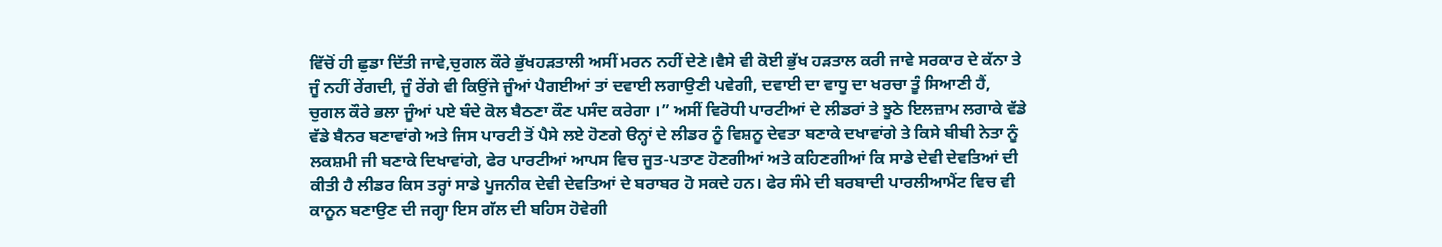ਵਿੱਚੋਂ ਹੀ ਛੁਡਾ ਦਿੱਤੀ ਜਾਵੇ,ਚੁਗਲ ਕੌਰੇ ਭੁੱਖਹੜਤਾਲੀ ਅਸੀਂ ਮਰਨ ਨਹੀਂ ਦੇਣੇ।ਵੈਸੇ ਵੀ ਕੋਈ ਭੁੱਖ ਹੜਤਾਲ ਕਰੀ ਜਾਵੇ ਸਰਕਾਰ ਦੇ ਕੱਨਾ ਤੇ ਜੂੰ ਨਹੀਂ ਰੇਂਗਦੀ, ਜੂੰ ਰੇਂਗੇ ਵੀ ਕਿਉਂਜੇ ਜੂੰਆਂ ਪੈਗਈਆਂ ਤਾਂ ਦਵਾਈ ਲਗਾਉਣੀ ਪਵੇਗੀ, ਦਵਾਈ ਦਾ ਵਾਧੂ ਦਾ ਖਰਚਾ ਤੂੰ ਸਿਆਣੀ ਹੈਂ, ਚੁਗਲ ਕੌਰੇ ਭਲਾ ਜੂੰਆਂ ਪਏ ਬੰਦੇ ਕੋਲ ਬੈਠਣਾ ਕੌਣ ਪਸੰਦ ਕਰੇਗਾ ।” ਅਸੀਂ ਵਿਰੋਧੀ ਪਾਰਟੀਆਂ ਦੇ ਲੀਡਰਾਂ ਤੇ ਝੂਠੇ ਇਲਜ਼ਾਮ ਲਗਾਕੇ ਵੱਡੇ ਵੱਡੇ ਬੈਨਰ ਬਣਾਵਾਂਗੇ ਅਤੇ ਜਿਸ ਪਾਰਟੀ ਤੋਂ ਪੈਸੇ ਲਏ ਹੋਣਗੇ ੳਨ੍ਹਾਂ ਦੇ ਲੀਡਰ ਨੂੰ ਵਿਸ਼ਨੂ ਦੇਵਤਾ ਬਣਾਕੇ ਦਖਾਵਾਂਗੇ ਤੇ ਕਿਸੇ ਬੀਬੀ ਨੇਤਾ ਨੂੰ ਲਕਸ਼ਮੀ ਜੀ ਬਣਾਕੇ ਦਿਖਾਵਾਂਗੇ, ਫੇਰ ਪਾਰਟੀਆਂ ਆਪਸ ਵਿਚ ਜੂਤ-ਪਤਾਣ ਹੋਣਗੀਆਂ ਅਤੇ ਕਹਿਣਗੀਆਂ ਕਿ ਸਾਡੇ ਦੇਵੀ ਦੇਵਤਿਆਂ ਦੀ ਕੀਤੀ ਹੈ ਲੀਡਰ ਕਿਸ ਤਰ੍ਹਾਂ ਸਾਡੇ ਪੂਜਨੀਕ ਦੇਵੀ ਦੇਵਤਿਆਂ ਦੇ ਬਰਾਬਰ ਹੋ ਸਕਦੇ ਹਨ। ਫੇਰ ਸੰਮੇ ਦੀ ਬਰਬਾਦੀ ਪਾਰਲੀਆਮੈਂਟ ਵਿਚ ਵੀ ਕਾਨੂਨ ਬਣਾਉਣ ਦੀ ਜਗ੍ਹਾ ਇਸ ਗੱਲ ਦੀ ਬਹਿਸ ਹੋਵੇਗੀ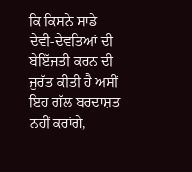ਕਿ ਕਿਸਨੇ ਸਾਡੇ ਦੇਵੀ-ਦੇਵਤਿਆਂ ਦੀ
ਬੇਇੱਜਤੀ ਕਰਨ ਦੀ ਜੁਰੱਤ ਕੀਤੀ ਹੈ ਅਸੀਂ ਇਹ ਗੱਲ ਬਰਦਾਸ਼ਤ ਨਹੀਂ ਕਰਾਂਗੇ,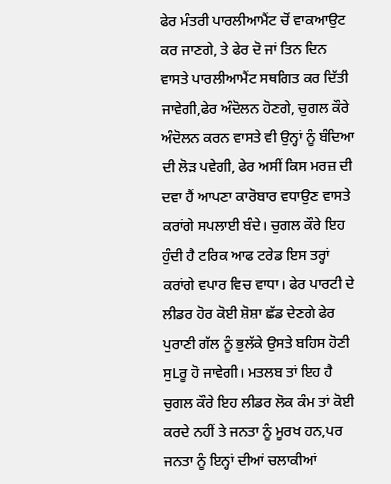ਫੇਰ ਮੰਤਰੀ ਪਾਰਲੀਆਮੈਂਟ ਚੋਂ ਵਾਕਆਉਟ ਕਰ ਜਾਣਗੇ, ਤੇ ਫੇਰ ਦੋ ਜਾਂ ਤਿਨ ਦਿਨ ਵਾਸਤੇ ਪਾਰਲੀਆਮੈਂਟ ਸਥਗਿਤ ਕਰ ਦਿੱਤੀ ਜਾਵੇਗੀ,ਫੇਰ ਅੰਦੋਲਨ ਹੋਣਗੇ, ਚੁਗਲ ਕੌਰੇ ਅੰਦੋਲਨ ਕਰਨ ਵਾਸਤੇ ਵੀ ਉਨ੍ਹਾਂ ਨੂੰ ਬੰਦਿਆ ਦੀ ਲੋੜ ਪਵੇਗੀ, ਫੇਰ ਅਸੀਂ ਕਿਸ ਮਰਜ਼ ਦੀ ਦਵਾ ਹੈਂ ਆਪਣਾ ਕਾਰੋਬਾਰ ਵਧਾਉਣ ਵਾਸਤੇ ਕਰਾਂਗੇ ਸਪਲਾਈ ਬੰਦੇ। ਚੁਗਲ ਕੌਰੇ ਇਹ ਹੁੰਦੀ ਹੈ ਟਰਿਕ ਆਫ ਟਰੇਡ ਇਸ ਤਰ੍ਹਾਂ ਕਰਾਂਗੇ ਵਪਾਰ ਵਿਚ ਵਾਧਾ। ਫੇਰ ਪਾਰਟੀ ਦੇ ਲੀਡਰ ਹੋਰ ਕੋਈ ਸ਼ੋਸ਼ਾ ਛੱਡ ਦੇਣਗੇ ਫੇਰ ਪੁਰਾਣੀ ਗੱਲ ਨੂੰ ਭੁਲੱਕੇ ਉਸਤੇ ਬਹਿਸ ਹੋਣੀ ਸੁLਰੂ ਹੋ ਜਾਵੇਗੀ। ਮਤਲਬ ਤਾਂ ਇਹ ਹੈ ਚੁਗਲ ਕੌਰੇ ਇਹ ਲੀਡਰ ਲੋਕ ਕੰਮ ਤਾਂ ਕੋਈ ਕਰਦੇ ਨਹੀਂ ਤੇ ਜਨਤਾ ਨੂੰ ਮੂਰਖ ਹਨ,ਪਰ ਜਨਤਾ ਨੂੰ ਇਨ੍ਹਾਂ ਦੀਆਂ ਚਲਾਕੀਆਂ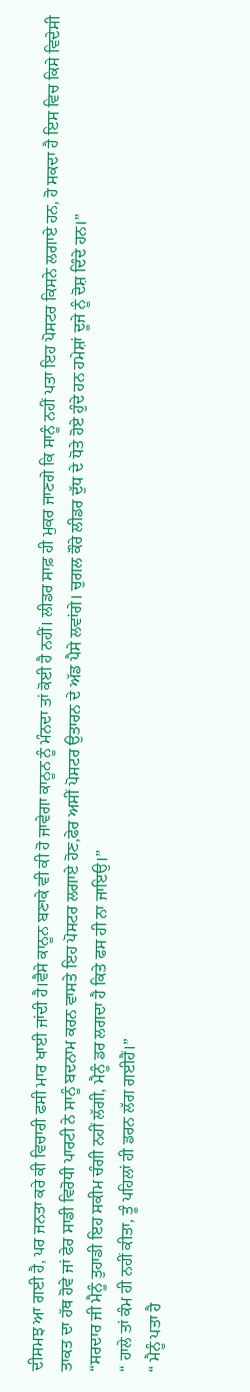ਦੀਸਮਝ ਆ ਗਈ ਹੈ, ਪਰ ਜਨਤਾ ਕਰੇ ਕੀ ਵਿਚਾਰੀ ਫਸੀ ਮਾਰ ਖਾਈ ਜਾਂਦੀ ਹੈ।ਵੈਸੇ ਕਾਨੂਨ ਬਣਾਕੇ ਵੀ ਕੀ ਹੋ ਜਾਵੇਗਾ ਕਾਨੂਨ ਨੂੰ ਮੰਨਦਾ ਤਾਂ ਕੋਈ ਹੈ ਨਹੀਂ। ਲੀਡਰ ਸਾਫ਼ ਹੀ ਮੁਕਰ ਜਾਣਗੇ ਕਿ ਸਾਨੂੰ ਨਹੀਂ ਪਤਾ ਇਹ ਪੋਸਟਰ ਕਿਸਨੇ ਲਗਾਏ ਹਨ, ਹੋ ਸਕਦਾ ਹੈ ਇਸ ਵਿਚ ਕਿਸੇ ਵਿਦੇਸੀ ਤਾਕਤ ਦਾ ਹੱਥ ਹੋਵੇ ਜਾਂ ਫੇਰ ਸਾਡੀ ਵਿਰੋਧੀ ਪਾਰਟੀ ਨੇ ਸਾਨੂੰ ਬਦਨਾਮ ਕਰਨ ਵਾਸਤੇ ਇਹ ਪੋਸਟਰ ਲਗਾਏ ਹੋਣ,ਫੇਰ ਅਸੀਂ ਪੋਸਟਰ ਉਤਾਰਨ ਦੇ ਅੱਡ ਪੈਸੇ ਲਵਾਂਗੇ। ਚੁਗਲ ਕੌਰੇ ਲੀਡਰ ਦੁੱਧ ਦੇ ਧੋਤੇ ਹੋਏ ਹੁੰਦੇ ਹਨ ਹਮੇਸ਼ਾਂ ਦੂਜੇ ਨੂੰ ਦੋਸ਼ ਦਿੰਦੇ ਹਨ।”
“ਸਰਦਾਰ ਜੀ ਮੈਨੂੰ ਤੁਹਾਡੀ ਇਹ ਸਕੀਮ ਚੰਗੀ ਨਹੀਂ ਲੱਗੀ, ਮੈਨੂੰ ਡਰ ਲਗਦਾ ਹੈ ਕਿਤੇ ਫਸ ਹੀ ਨਾ ਜਾਇਉ।”
“ ਹਾਲੇ ਤਾਂ ਕੰਮ ਹੀ ਨਹੀਂ ਕੀਤਾ, ਤੂੰ ਪਹਿਲਾਂ ਹੀ ਡਰਨ ਲੱਗ ਗਈਹੈਂ।”
“ ਮੈਨੂੰ ਪਤਾ ਹੈ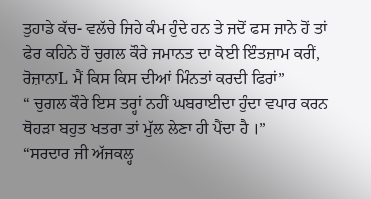ਤੁਹਾਡੇ ਕੱਚ- ਵਲੱਚੇ ਜਿਹੇ ਕੰਮ ਹੁੰਦੇ ਹਨ ਤੇ ਜਦੋਂ ਫਸ ਜਾਨੇ ਹੋਂ ਤਾਂ ਫੇਰ ਕਹਿਨੇ ਹੋਂ ਚੁਗਲ ਕੌਰੇ ਜਮਾਨਤ ਦਾ ਕੋਈ ਇੰਤਜ਼ਾਮ ਕਰੀਂ, ਰੋਜ਼ਾਨਾL ਮੈਂ ਕਿਸ ਕਿਸ ਦੀਆਂ ਮਿੰਨਤਾਂ ਕਰਦੀ ਫਿਰਾਂ”
“ ਚੁਗਲ ਕੌਰੇ ਇਸ ਤਰ੍ਹਾਂ ਨਹੀਂ ਘਬਰਾਈਦਾ ਹੁੰਦਾ ਵਪਾਰ ਕਰਨ ਥੋਹੜਾ ਬਹੁਤ ਖਤਰਾ ਤਾਂ ਮੁੱਲ ਲੇਣਾ ਹੀ ਪੈਂਦਾ ਹੈ ।”
“ਸਰਦਾਰ ਜੀ ਅੱਜਕਲ੍ਹ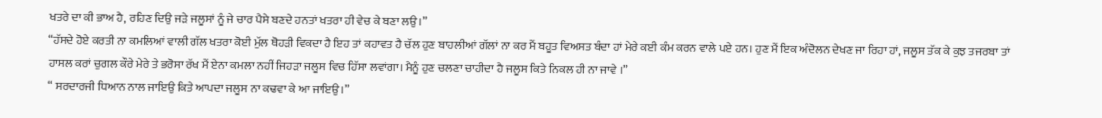ਖਤਰੇ ਦਾ ਕੀ ਭਾਅ ਹੈ, ਰਹਿਣ ਦਿਉ ਜੜੇ ਜਲੂਸਾਂ ਨੂੰ ਜੇ ਚਾਰ ਪੈਸੇ ਬਣਦੇ ਹਨਤਾਂ ਖਤਰਾ ਹੀ ਵੇਚ ਕੇ ਬਣਾ ਲਉ।”
“ਹੱਸਦੇ ਹੋਏ ਕਰਤੀ ਨਾ ਕਮਲਿਆਂ ਵਾਲੀ ਗੱਲ ਖਤਰਾ ਕੋਈ ਮੁੱਲ ਥੋਹੜੀ ਵਿਕਦਾ ਹੈ ਇਹ ਤਾਂ ਕਹਾਵਤ ਹੈ ਚੱਲ ਹੁਣ ਬਾਹਲੀਆਂ ਗੱਲਾਂ ਨਾ ਕਰ ਮੈਂ ਬਹੂਤ ਵਿਅਸਤ ਬੰਦਾ ਹਾਂ ਮੇਰੇ ਕਈ ਕੰਮ ਕਰਨ ਵਾਲੇ ਪਏ ਹਨ। ਹੁਣ ਮੈਂ ਇਕ ਅੰਦੋਲਨ ਦੇਖਣ ਜਾ ਰਿਹਾ ਹਾਂ, ਜਲੂਸ ਤੱਕ ਕੇ ਕੁਝ ਤਜਰਬਾ ਤਾਂ ਹਾਸਲ ਕਰਾਂ ਚੁਗਲ ਕੌਰੇ ਮੇਰੇ ਤੇ ਭਰੋਸਾ ਰੱਖ ਮੈਂ ਏਨਾ ਕਮਲਾ ਨਹੀਂ ਜਿਹੜਾ ਜਲੂਸ ਵਿਚ ਹਿੱਸਾ ਲਵਾਂਗਾ। ਮੈਨੂੰ ਹੁਣ ਚਲਣਾ ਚਾਹੀਦਾ ਹੈ ਜਲੂਸ ਕਿਤੇ ਨਿਕਲ ਹੀ ਨਾ ਜਾਵੇ ।”
“ ਸਰਦਾਰਜੀ ਧਿਆਨ ਨਾਲ ਜਾਇਉ ਕਿਤੇ ਆਪਦਾ ਜਲੂਸ ਨਾ ਕਢਵਾ ਕੇ ਆ ਜਾਇਉ।”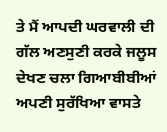ਤੇ ਮੈਂ ਆਪਦੀ ਘਰਵਾਲੀ ਦੀ ਗੱਲ ਅਣਸੁਣੀ ਕਰਕੇ ਜਲੂਸ ਦੇਖਣ ਚਲਾ ਗਿਆਬੀਬੀਆਂ ਅਪਣੀ ਸੁਰੱਖਿਆ ਵਾਸਤੇ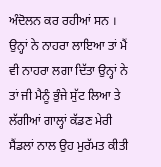ਅੰਦੋਲਨ ਕਰ ਰਹੀਆਂ ਸਨ । ਉਨ੍ਹਾਂ ਨੇ ਨਾਹਰਾ ਲਾਇਆ ਤਾਂ ਮੈਂ ਵੀ ਨਾਹਰਾ ਲਗਾ ਦਿੱਤਾ ਉਨ੍ਹਾਂ ਨੇ ਤਾਂ ਜੀ ਮੈਨੂੰ ਭੁੰਜੇ ਸੁੱਟ ਲਿਆ ਤੇ ਲੱਗੀਆਂ ਗਾਲ੍ਹਾਂ ਕੱਡਣ ਮੇਰੀ ਸੈਂਡਲਾਂ ਨਾਲ ਉਹ ਮੁਰੱਮਤ ਕੀਤੀ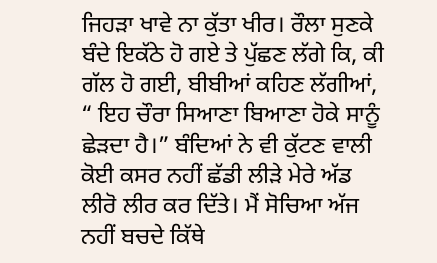ਜਿਹੜਾ ਖਾਵੇ ਨਾ ਕੁੱਤਾ ਖੀਰ। ਰੌਲਾ ਸੁਣਕੇ ਬੰਦੇ ਇਕੱਠੇ ਹੋ ਗਏ ਤੇ ਪੁੱਛਣ ਲੱਗੇ ਕਿ, ਕੀ ਗੱਲ ਹੋ ਗਈ, ਬੀਬੀਆਂ ਕਹਿਣ ਲੱਗੀਆਂ, “ ਇਹ ਚੌਰਾ ਸਿਆਣਾ ਬਿਆਣਾ ਹੋਕੇ ਸਾਨੂੰ ਛੇੜਦਾ ਹੈ।” ਬੰਦਿਆਂ ਨੇ ਵੀ ਕੁੱਟਣ ਵਾਲੀ ਕੋਈ ਕਸਰ ਨਹੀਂ ਛੱਡੀ ਲੀੜੇ ਮੇਰੇ ਅੱਡ ਲੀਰੋ ਲੀਰ ਕਰ ਦਿੱਤੇ। ਮੈਂ ਸੋਚਿਆ ਅੱਜ ਨਹੀਂ ਬਚਦੇ ਕਿੱਥੇ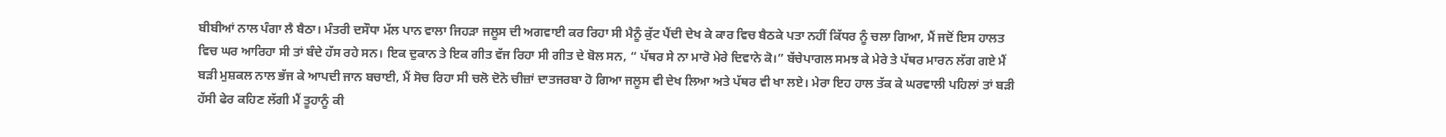ਬੀਬੀਆਂ ਨਾਲ ਪੰਗਾ ਲੈ ਬੈਠਾ। ਮੰਤਰੀ ਦਸੌਧਾ ਮੱਲ ਪਾਨ ਵਾਲਾ ਜਿਹੜਾ ਜਲੂਸ ਦੀ ਅਗਵਾਈ ਕਰ ਰਿਹਾ ਸੀ ਮੈਨੂੰ ਕੁੱਟ ਪੈਂਦੀ ਦੇਖ ਕੇ ਕਾਰ ਵਿਚ ਬੈਠਕੇ ਪਤਾ ਨਹੀਂ ਕਿੱਧਰ ਨੂੰ ਚਲਾ ਗਿਆ, ਮੈਂ ਜਦੋਂ ਇਸ ਹਾਲਤ ਵਿਚ ਘਰ ਆਰਿਹਾ ਸੀ ਤਾਂ ਬੰਦੇ ਹੱਸ ਰਹੇ ਸਨ। ਇਕ ਦੁਕਾਨ ਤੇ ਇਕ ਗੀਤ ਵੱਜ ਰਿਹਾ ਸੀ ਗੀਤ ਦੇ ਬੋਲ ਸਨ, “ ਪੱਥਰ ਸੇ ਨਾ ਮਾਰੋ ਮੇਰੇ ਦਿਵਾਨੇ ਕੋ।” ਬੱਚੇਪਾਗਲ ਸਮਝ ਕੇ ਮੇਰੇ ਤੇ ਪੱਥਰ ਮਾਰਨ ਲੱਗ ਗਏ ਮੈਂ ਬੜੀ ਮੁਸ਼ਕਲ ਨਾਲ ਭੱਜ ਕੇ ਆਪਦੀ ਜਾਨ ਬਚਾਈ, ਮੈਂ ਸੋਚ ਰਿਹਾ ਸੀ ਚਲੋ ਦੋਨੋ ਚੀਜ਼ਾਂ ਦਾਤਜਰਬਾ ਹੋ ਗਿਆ ਜਲੂਸ ਵੀ ਦੇਖ ਲਿਆ ਅਤੇ ਪੱਥਰ ਵੀ ਖਾ ਲਏ। ਮੇਰਾ ਇਹ ਹਾਲ ਤੱਕ ਕੇ ਘਰਵਾਲੀ ਪਹਿਲਾਂ ਤਾਂ ਬੜੀ ਹੱਸੀ ਫੇਰ ਕਹਿਣ ਲੱਗੀ ਮੈਂ ਤੂਹਾਨੂੰ ਕੀ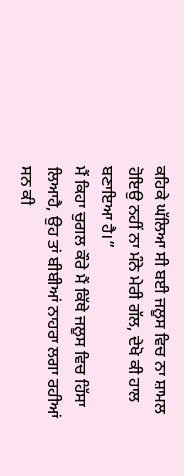ਕਹਿਕੇ ਘੱਲਿਆ ਸੀ ਬਈ ਜਲੂਸ ਵਿਚ ਨਾ ਸ਼ਾਮਲ ਹੋਇਉ ਨਹੀਂ ਨਾ ਮੰਨੇ ਮੇਰੀ ਗੱਲ, ਦੇਖੋ ਕੀ ਹਾਲ ਬਣਾਇਆ ਹੈ।”
ਮੈਂ ਕਿਹਾ ਚੁਗਲ ਕੌਰੇ ਮੈਂ ਕਿੱਥੇ ਜਲੂਸ ਵਿਚ ਹਿੱਸਾ ਲਿਆਹੈ, ਉਹ ਤਾਂ ਬੀਬੀਆਂ ਨਾਹਰਾ ਲਗਾ ਰਹੀਆਂ ਸਨ ਕੀ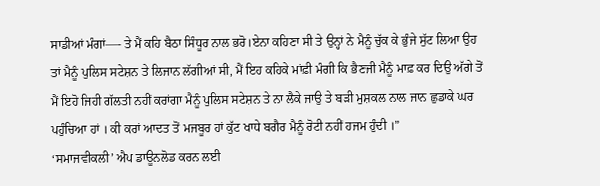ਸਾਡੀਆਂ ਮੰਗਾਂ—- ਤੇ ਮੈਂ ਕਹਿ ਬੈਠਾ ਸਿੰਧੂਰ ਨਾਲ ਭਰੋ।ਏਨਾ ਕਹਿਣਾ ਸੀ ਤੇ ਉਨ੍ਹਾਂ ਨੇ ਮੈਨੂੰ ਚੁੱਕ ਕੇ ਭੁੰਜੇ ਸੁੱਟ ਲਿਆ ਉਹ ਤਾਂ ਮੈਨੂੰ ਪੁਲਿਸ ਸਟੇਸ਼ਨ ਤੇ ਲਿਜਾਨ ਲੱਗੀਆਂ ਸੀ, ਮੈਂ ਇਹ ਕਹਿਕੇ ਮਾਂਫ਼ੀ ਮੰਗੀ ਕਿ ਭੈਣਜੀ ਮੈਨੂੰ ਮਾਫ਼ ਕਰ ਦਿਉ ਅੱਗੇ ਤੋਂ ਮੈਂ ਇਹੋ ਜਿਹੀ ਗੱਲਤੀ ਨਹੀਂ ਕਰਾਂਗਾ ਮੈਨੂੰ ਪੁਲਿਸ ਸਟੇਸ਼ਨ ਤੇ ਨਾ ਲੈਕੇ ਜਾਉ ਤੇ ਬੜੀ ਮੁਸ਼ਕਲ ਨਾਲ ਜਾਨ ਛੁਡਾਕੇ ਘਰ ਪਹੁੰਚਿਆ ਹਾਂ । ਕੀ ਕਰਾਂ ਆਦਤ ਤੋਂ ਮਜਬੂਰ ਹਾਂ ਕੁੱਟ ਖਾਧੇ ਬਗੈਰ ਮੈਨੂੰ ਰੋਟੀ ਨਹੀਂ ਹਜਮ ਹੁੰਦੀ ।”
‘ਸਮਾਜਵੀਕਲੀ’ ਐਪ ਡਾਊਨਲੋਡ ਕਰਨ ਲਈ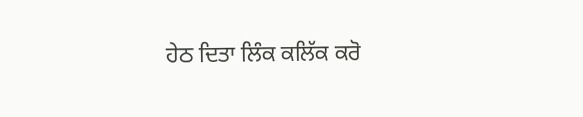ਹੇਠ ਦਿਤਾ ਲਿੰਕ ਕਲਿੱਕ ਕਰੋ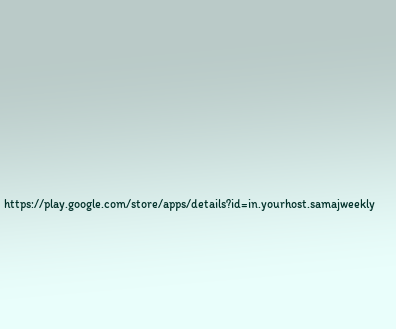https://play.google.com/store/apps/details?id=in.yourhost.samajweekly